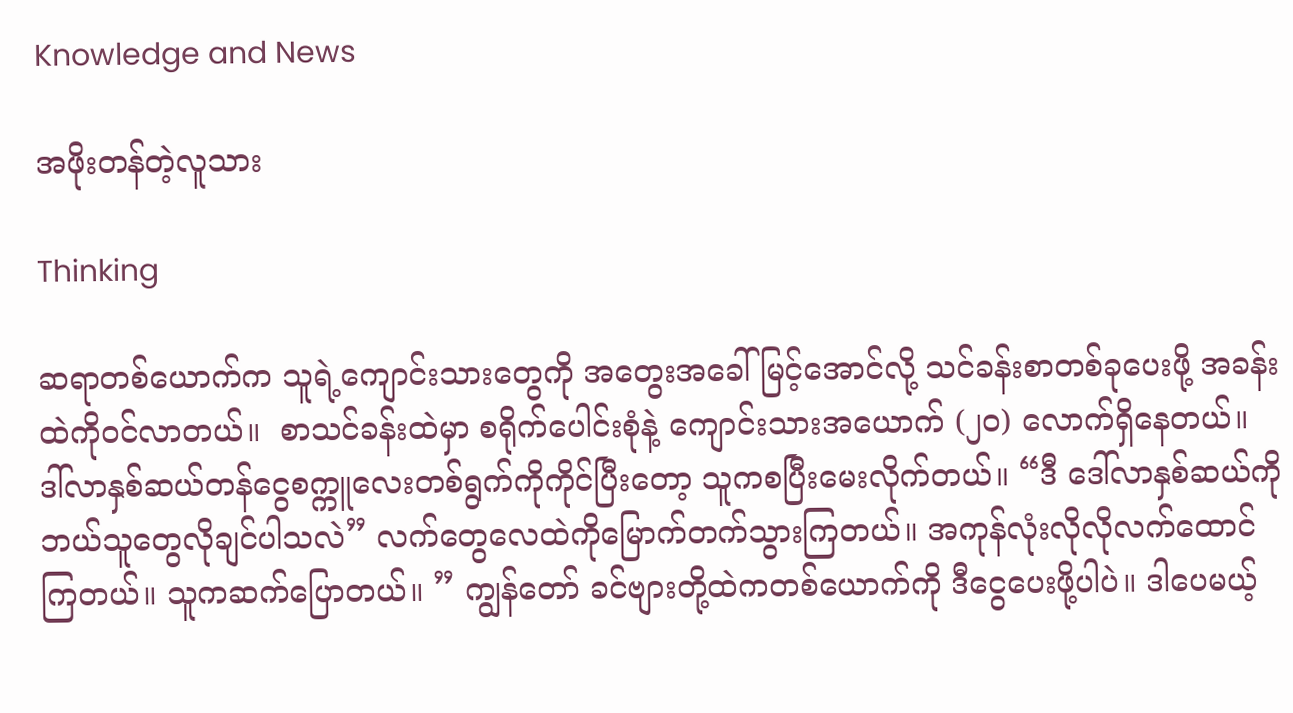Knowledge and News

အဖိုးတန်တဲ့လူသား

Thinking

ဆရာတစ်ယောက်က သူရဲ့ကျောင်းသားတွေကို အတွေးအခေါ်မြင့်အောင်လို့ သင်ခန်းစာတစ်ခုပေးဖို့ အခန်းထဲကိုဝင်လာတယ်။  စာသင်ခန်းထဲမှာ စရိုက်ပေါင်းစုံနဲ့ ကျောင်းသားအယောက် (၂၀) လောက်ရှိနေတယ်။  ဒါ်လာနှစ်ဆယ်တန်ငွေစက္ကူလေးတစ်ရွက်ကိုကိုင်ပြီးတော့ သူကစပြီးမေးလိုက်တယ်။ “ဒီ ဒေါ်လာနှစ်ဆယ်ကို ဘယ်သူတွေလိုချင်ပါသလဲ” လက်တွေလေထဲကိုမြောက်တက်သွားကြတယ်။ အကုန်လုံးလိုလိုလက်ထောင်ကြတယ်။ သူကဆက်ပြောတယ်။ ” ကျွန်တော် ခင်ဗျားတို့ထဲကတစ်ယောက်ကို ဒီငွေပေးဖို့ပါပဲ။ ဒါပေမယ့်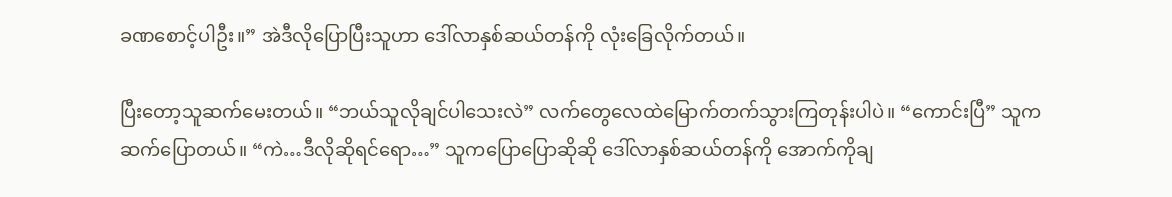ခဏစောင့်ပါဦး။” အဲဒီလိုပြောပြီးသူဟာ ဒေါ်လာနှစ်ဆယ်တန်ကို လုံးခြေလိုက်တယ်။

ပြီးတော့သူဆက်မေးတယ်။ “ဘယ်သူလိုချင်ပါသေးလဲ” လက်တွေလေထဲမြောက်တက်သွားကြတုန်းပါပဲ။ “ကောင်းပြီ” သူကဆက်ပြောတယ်။ “ကဲ…ဒီလိုဆိုရင်ရော…” သူကပြောပြောဆိုဆို ဒေါ်လာနှစ်ဆယ်တန်ကို အောက်ကိုချ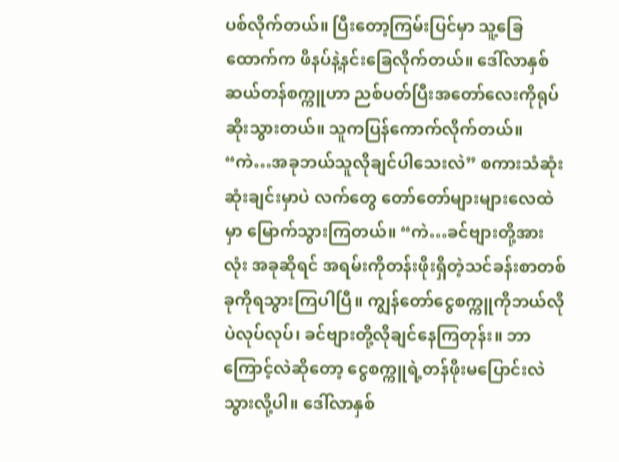ပစ်လိုက်တယ်။ ပြီးတော့ကြမ်းပြင်မှာ သူ့ခြေထောက်က ဖိနပ်နဲ့နင်းခြေလိုက်တယ်။ ဒေါ်လာနှစ်ဆယ်တန်စက္ကူဟာ ညစ်ပတ်ပြီးအတော်လေးကိုရုပ်ဆိုးသွားတယ်။ သူကပြန်ကောက်လိုက်တယ်။ “ကဲ…အခုဘယ်သူလိုချင်ပါသေးလဲ” စကားသံဆုံးဆုံးချင်းမှာပဲ လက်တွေ တော်တော်များများလေထဲမှာ မြောက်သွားကြတယ်။ “ကဲ…ခင်ဗျားတို့အားလုံး အခုဆိုရင် အရမ်းကိုတန်းဖိုးရှိတဲ့သင်ခန်းစာတစ်ခုကိုရသွားကြပါပြီ။ ကျွန်တော်ငွေစက္ကူကိုဘယ်လိုပဲလုပ်လုပ်၊ ခင်ဗျားတို့လိုချင်နေကြတုန်း။ ဘာကြောင့်လဲဆိုတော့ ငွေစက္ကူရဲ့တန်ဖိုးမပြောင်းလဲသွားလို့ပါ။ ဒေါ်လာနှစ်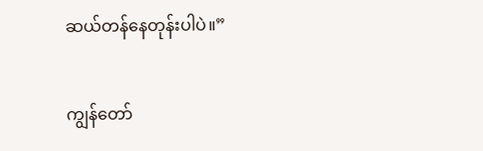ဆယ်တန်နေတုန်းပါပဲ။”

ကျွန်တော်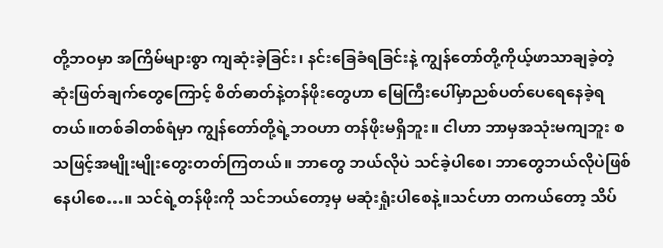တို့ဘဝမှာ အကြိမ်များစွာ ကျဆုံးခဲ့ခြင်း၊ နင်းခြေခံရခြင်းနဲ့ ကျွန်တော်တို့ကိုယ့်ဖာသာချခဲ့တဲ့ ဆုံးဖြတ်ချက်တွေကြောင့် စိတ်ဓာတ်နဲ့တန်ဖိုးတွေဟာ မြေကြီးပေါ်မှာညစ်ပတ်ပေရေနေခဲ့ရတယ်။တစ်ခါတစ်ရံမှာ ကျွန်တော်တို့ရဲ့ဘဝဟာ တန်ဖိုးမရှိဘူး။ ငါဟာ ဘာမှအသုံးမကျဘူး စသဖြင့်အမျိုးမျိုးတွေးတတ်ကြတယ်။ ဘာတွေ ဘယ်လိုပဲ သင်ခဲ့ပါစေ၊ ဘာတွေဘယ်လိုပဲဖြစ်နေပါစေ…။ သင်ရဲ့တန်ဖိုးကို သင်ဘယ်တော့မှ မဆုံးရှုံးပါစေနဲ့။သင်ဟာ တကယ်တော့ သိပ်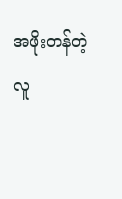အဖိုးတန်တဲ့လူ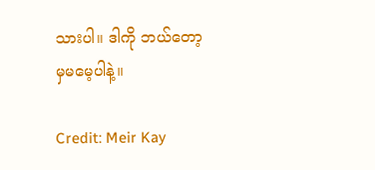သားပါ။ ဒါကို ဘယ်တော့မှမမေ့ပါနဲ့။

Credit: Meir Kay